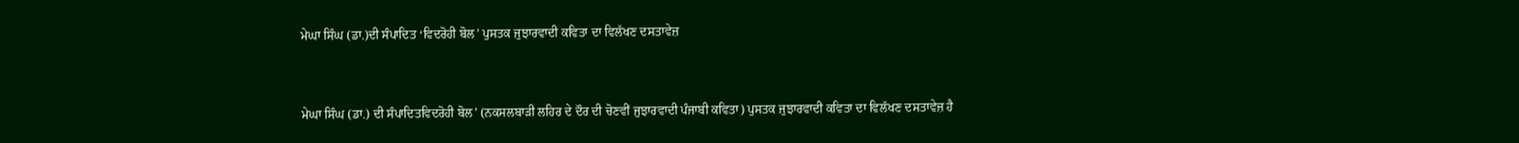ਮੇਘਾ ਸਿੰਘ (ਡਾ.)ਦੀ ਸੰਪਾਦਿਤ ‘ਵਿਦਰੋਹੀ ਬੋਲ’ ਪੁਸਤਕ ਜੁਝਾਰਵਾਦੀ ਕਵਿਤਾ ਦਾ ਵਿਲੱਖਣ ਦਸਤਾਵੇਜ਼


ਮੇਘਾ ਸਿੰਘ (ਡਾ.) ਦੀ ਸੰਪਾਦਿਤਵਿਦਰੋਹੀ ਬੋਲ’ (ਨਕਸਲਬਾੜੀ ਲਹਿਰ ਦੇ ਦੌਰ ਦੀ ਚੋਣਵੀਂ ਜੁਝਾਰਵਾਦੀ ਪੰਜਾਬੀ ਕਵਿਤਾ) ਪੁਸਤਕ ਜੁਝਾਰਵਾਦੀ ਕਵਿਤਾ ਦਾ ਵਿਲੱਖਣ ਦਸਤਾਵੇਜ਼ ਹੈ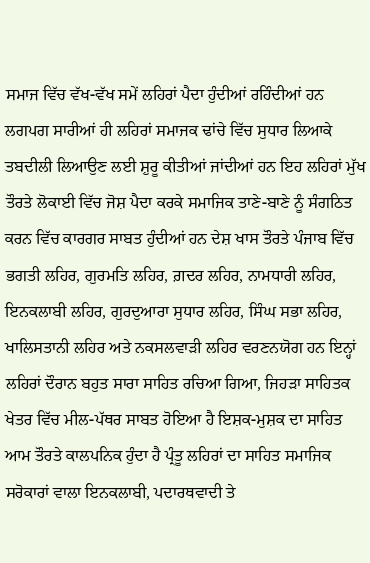ਸਮਾਜ ਵਿੱਚ ਵੱਖ-ਵੱਖ ਸਮੇਂ ਲਹਿਰਾਂ ਪੈਦਾ ਹੁੰਦੀਆਂ ਰਹਿੰਦੀਆਂ ਹਨ ਲਗਪਗ ਸਾਰੀਆਂ ਹੀ ਲਹਿਰਾਂ ਸਮਾਜਕ ਢਾਂਚੇ ਵਿੱਚ ਸੁਧਾਰ ਲਿਆਕੇ ਤਬਦੀਲੀ ਲਿਆਉਣ ਲਈ ਸ਼ੁਰੂ ਕੀਤੀਆਂ ਜਾਂਦੀਆਂ ਹਨ ਇਹ ਲਹਿਰਾਂ ਮੁੱਖ ਤੌਰਤੇ ਲੋਕਾਈ ਵਿੱਚ ਜੋਸ਼ ਪੈਦਾ ਕਰਕੇ ਸਮਾਜਿਕ ਤਾਣੇ-ਬਾਣੇ ਨੂੰ ਸੰਗਠਿਤ ਕਰਨ ਵਿੱਚ ਕਾਰਗਰ ਸਾਬਤ ਹੁੰਦੀਆਂ ਹਨ ਦੇਸ਼ ਖਾਸ ਤੌਰਤੇ ਪੰਜਾਬ ਵਿੱਚ ਭਗਤੀ ਲਹਿਰ, ਗੁਰਮਤਿ ਲਹਿਰ, ਗ਼ਦਰ ਲਹਿਰ, ਨਾਮਧਾਰੀ ਲਹਿਰ, ਇਨਕਲਾਬੀ ਲਹਿਰ, ਗੁਰਦੁਆਰਾ ਸੁਧਾਰ ਲਹਿਰ, ਸਿੰਘ ਸਭਾ ਲਹਿਰ, ਖਾਲਿਸਤਾਨੀ ਲਹਿਰ ਅਤੇ ਨਕਸਲਵਾੜੀ ਲਹਿਰ ਵਰਣਨਯੋਗ ਹਨ ਇਨ੍ਹਾਂ ਲਹਿਰਾਂ ਦੌਰਾਨ ਬਹੁਤ ਸਾਰਾ ਸਾਹਿਤ ਰਚਿਆ ਗਿਆ, ਜਿਹੜਾ ਸਾਹਿਤਕ ਖੇਤਰ ਵਿੱਚ ਮੀਲ-ਪੱਥਰ ਸਾਬਤ ਹੋਇਆ ਹੈ ਇਸ਼ਕ-ਮੁਸ਼ਕ ਦਾ ਸਾਹਿਤ ਆਮ ਤੌਰਤੇ ਕਾਲਪਨਿਕ ਹੁੰਦਾ ਹੈ ਪ੍ਰੰਤੂ ਲਹਿਰਾਂ ਦਾ ਸਾਹਿਤ ਸਮਾਜਿਕ ਸਰੋਕਾਰਾਂ ਵਾਲਾ ਇਨਕਲਾਬੀ, ਪਦਾਰਥਵਾਦੀ ਤੇ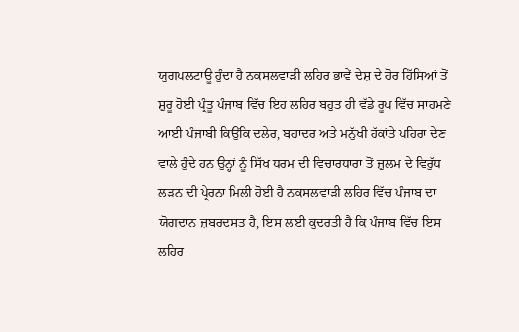ਯੁਗਪਲਟਾਊ ਹੁੰਦਾ ਹੈ ਨਕਸਲਵਾੜੀ ਲਹਿਰ ਭਾਵੇਂ ਦੇਸ਼ ਦੇ ਹੋਰ ਹਿੱਸਿਆਂ ਤੋਂ ਸ਼ੁਰੂ ਹੋਈ ਪ੍ਰੰਤੂ ਪੰਜਾਬ ਵਿੱਚ ਇਹ ਲਹਿਰ ਬਹੁਤ ਹੀ ਵੱਡੇ ਰੂਪ ਵਿੱਚ ਸਾਹਮਣੇ ਆਈ ਪੰਜਾਬੀ ਕਿਉਂਕਿ ਦਲੇਰ, ਬਹਾਦਰ ਅਤੇ ਮਨੁੱਖੀ ਹੱਕਾਂਤੇ ਪਹਿਰਾ ਦੇਣ ਵਾਲੇ ਹੁੰਦੇ ਹਨ ਉਨ੍ਹਾਂ ਨੂੰ ਸਿੱਖ ਧਰਮ ਦੀ ਵਿਚਾਰਧਾਰਾ ਤੋਂ ਜ਼ੁਲਮ ਦੇ ਵਿਰੁੱਧ ਲੜਨ ਦੀ ਪ੍ਰੇਰਨਾ ਮਿਲੀ ਹੋਈ ਹੈ ਨਕਸਲਵਾੜੀ ਲਹਿਰ ਵਿੱਚ ਪੰਜਾਬ ਦਾ ਯੋਗਦਾਨ ਜ਼ਬਰਦਸਤ ਹੈ, ਇਸ ਲਈ ਕੁਦਰਤੀ ਹੈ ਕਿ ਪੰਜਾਬ ਵਿੱਚ ਇਸ ਲਹਿਰ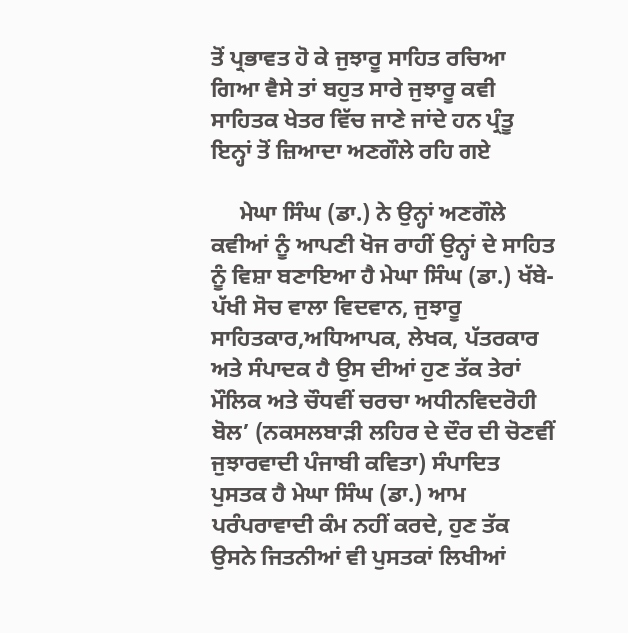ਤੋਂ ਪ੍ਰਭਾਵਤ ਹੋ ਕੇ ਜੁਝਾਰੂ ਸਾਹਿਤ ਰਚਿਆ ਗਿਆ ਵੈਸੇ ਤਾਂ ਬਹੁਤ ਸਾਰੇ ਜੁਝਾਰੂ ਕਵੀ ਸਾਹਿਤਕ ਖੇਤਰ ਵਿੱਚ ਜਾਣੇ ਜਾਂਦੇ ਹਨ ਪ੍ਰੰਤੂ ਇਨ੍ਹਾਂ ਤੋਂ ਜ਼ਿਆਦਾ ਅਣਗੌਲੇ ਰਹਿ ਗਏ

     ਮੇਘਾ ਸਿੰਘ (ਡਾ.) ਨੇ ਉਨ੍ਹਾਂ ਅਣਗੌਲੇ ਕਵੀਆਂ ਨੂੰ ਆਪਣੀ ਖੋਜ ਰਾਹੀਂ ਉਨ੍ਹਾਂ ਦੇ ਸਾਹਿਤ ਨੂੰ ਵਿਸ਼ਾ ਬਣਾਇਆ ਹੈ ਮੇਘਾ ਸਿੰਘ (ਡਾ.) ਖੱਬੇ-ਪੱਖੀ ਸੋਚ ਵਾਲਾ ਵਿਦਵਾਨ, ਜੁਝਾਰੂ ਸਾਹਿਤਕਾਰ,ਅਧਿਆਪਕ, ਲੇਖਕ, ਪੱਤਰਕਾਰ ਅਤੇ ਸੰਪਾਦਕ ਹੈ ਉਸ ਦੀਆਂ ਹੁਣ ਤੱਕ ਤੇਰਾਂ ਮੌਲਿਕ ਅਤੇ ਚੌਧਵੀਂ ਚਰਚਾ ਅਧੀਨਵਿਦਰੋਹੀ ਬੋਲ’ (ਨਕਸਲਬਾੜੀ ਲਹਿਰ ਦੇ ਦੌਰ ਦੀ ਚੋਣਵੀਂ ਜੁਝਾਰਵਾਦੀ ਪੰਜਾਬੀ ਕਵਿਤਾ) ਸੰਪਾਦਿਤ ਪੁਸਤਕ ਹੈ ਮੇਘਾ ਸਿੰਘ (ਡਾ.) ਆਮ ਪਰੰਪਰਾਵਾਦੀ ਕੰਮ ਨਹੀਂ ਕਰਦੇ, ਹੁਣ ਤੱਕ ਉਸਨੇ ਜਿਤਨੀਆਂ ਵੀ ਪੁਸਤਕਾਂ ਲਿਖੀਆਂ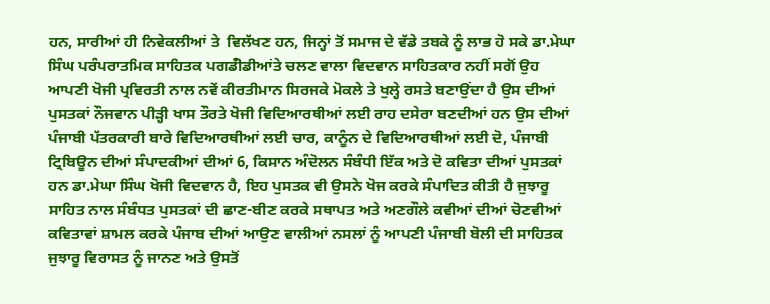ਹਨ, ਸਾਰੀਆਂ ਹੀ ਨਿਵੇਕਲੀਆਂ ਤੇ  ਵਿਲੱਖਣ ਹਨ, ਜਿਨ੍ਹਾਂ ਤੋਂ ਸਮਾਜ ਦੇ ਵੱਡੇ ਤਬਕੇ ਨੂੰ ਲਾਭ ਹੋ ਸਕੇ ਡਾ.ਮੇਘਾ ਸਿੰਘ ਪਰੰਪਰਾਤਮਿਕ ਸਾਹਿਤਕ ਪਗਡੰੀਡੀਆਂਤੇ ਚਲਣ ਵਾਲਾ ਵਿਦਵਾਨ ਸਾਹਿਤਕਾਰ ਨਹੀਂ ਸਗੋਂ ਉਹ ਆਪਣੀ ਖੋਜੀ ਪ੍ਰਵਿਰਤੀ ਨਾਲ ਨਵੇਂ ਕੀਰਤੀਮਾਨ ਸਿਰਜਕੇ ਮੋਕਲੇ ਤੇ ਖੁਲ੍ਹੇ ਰਸਤੇ ਬਣਾਉਂਦਾ ਹੈ ਉਸ ਦੀਆਂ ਪੁਸਤਕਾਂ ਨੌਜਵਾਨ ਪੀੜ੍ਹੀ ਖਾਸ ਤੌਰਤੇ ਖੋਜੀ ਵਿਦਿਆਰਥੀਆਂ ਲਈ ਰਾਹ ਦਸੇਰਾ ਬਣਦੀਆਂ ਹਨ ਉਸ ਦੀਆਂ ਪੰਜਾਬੀ ਪੱਤਰਕਾਰੀ ਬਾਰੇ ਵਿਦਿਆਰਥੀਆਂ ਲਈ ਚਾਰ, ਕਾਨੂੰਨ ਦੇ ਵਿਦਿਆਰਥੀਆਂ ਲਈ ਦੋ, ਪੰਜਾਬੀ ਟ੍ਰਿਬਿਊਨ ਦੀਆਂ ਸੰਪਾਦਕੀਆਂ ਦੀਆਂ 6, ਕਿਸਾਨ ਅੰਦੋਲਨ ਸੰਬੰਧੀ ਇੱਕ ਅਤੇ ਦੋ ਕਵਿਤਾ ਦੀਆਂ ਪੁਸਤਕਾਂ ਹਨ ਡਾ.ਮੇਘਾ ਸਿੰਘ ਖੋਜੀ ਵਿਦਵਾਨ ਹੈ, ਇਹ ਪੁਸਤਕ ਵੀ ਉਸਨੇ ਖੋਜ ਕਰਕੇ ਸੰਪਾਦਿਤ ਕੀਤੀ ਹੈ ਜੁਝਾਰੂ ਸਾਹਿਤ ਨਾਲ ਸੰਬੰਧਤ ਪੁਸਤਕਾਂ ਦੀ ਛਾਣ-ਬੀਣ ਕਰਕੇ ਸਥਾਪਤ ਅਤੇ ਅਣਗੌਲੇ ਕਵੀਆਂ ਦੀਆਂ ਚੋਣਵੀਆਂ ਕਵਿਤਾਵਾਂ ਸ਼ਾਮਲ ਕਰਕੇ ਪੰਜਾਬ ਦੀਆਂ ਆਉਣ ਵਾਲੀਆਂ ਨਸਲਾਂ ਨੂੰ ਆਪਣੀ ਪੰਜਾਬੀ ਬੋਲੀ ਦੀ ਸਾਹਿਤਕ ਜੁਝਾਰੂ ਵਿਰਾਸਤ ਨੂੰ ਜਾਨਣ ਅਤੇ ਉਸਤੋਂ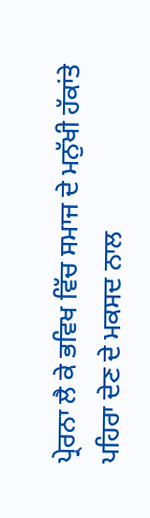ਪ੍ਰੇਰਨਾ ਲੈ ਕੇ ਭਵਿਖ ਵਿੱਚ ਸਮਾਜ ਦੇ ਮਨੁੱਖੀ ਹੱਕਾਂਤੇ ਪਹਿਰਾ ਦੇਣ ਦੇ ਮਕਸਦ ਨਾਲ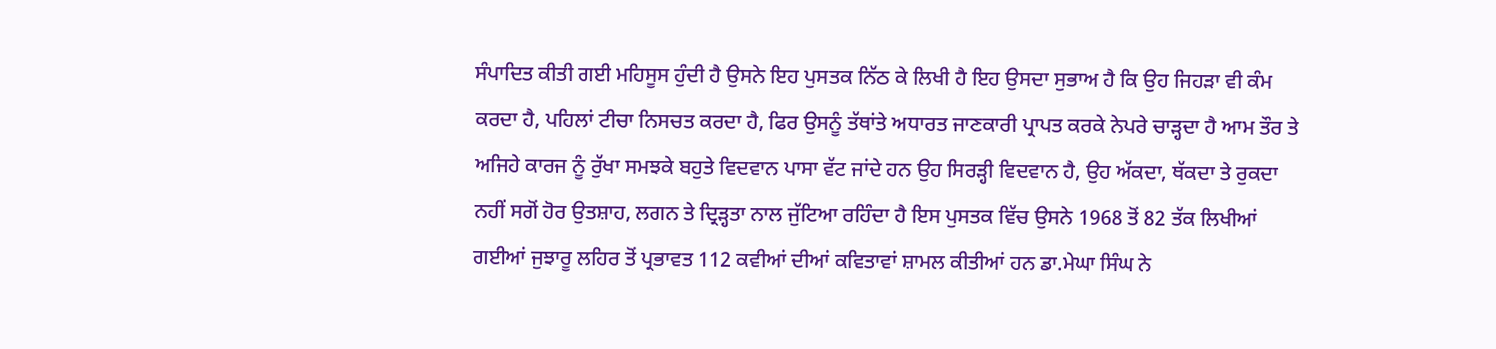ਸੰਪਾਦਿਤ ਕੀਤੀ ਗਈ ਮਹਿਸੂਸ ਹੁੰਦੀ ਹੈ ਉਸਨੇ ਇਹ ਪੁਸਤਕ ਨਿੱਠ ਕੇ ਲਿਖੀ ਹੈ ਇਹ ਉਸਦਾ ਸੁਭਾਅ ਹੈ ਕਿ ਉਹ ਜਿਹੜਾ ਵੀ ਕੰਮ ਕਰਦਾ ਹੈ, ਪਹਿਲਾਂ ਟੀਚਾ ਨਿਸਚਤ ਕਰਦਾ ਹੈ, ਫਿਰ ਉਸਨੂੰ ਤੱਥਾਂਤੇ ਅਧਾਰਤ ਜਾਣਕਾਰੀ ਪ੍ਰਾਪਤ ਕਰਕੇ ਨੇਪਰੇ ਚਾੜ੍ਹਦਾ ਹੈ ਆਮ ਤੌਰ ਤੇ ਅਜਿਹੇ ਕਾਰਜ ਨੂੰ ਰੁੱਖਾ ਸਮਝਕੇ ਬਹੁਤੇ ਵਿਦਵਾਨ ਪਾਸਾ ਵੱਟ ਜਾਂਦੇ ਹਨ ਉਹ ਸਿਰੜ੍ਹੀ ਵਿਦਵਾਨ ਹੈ, ਉਹ ਅੱਕਦਾ, ਥੱਕਦਾ ਤੇ ਰੁਕਦਾ ਨਹੀਂ ਸਗੋਂ ਹੋਰ ਉਤਸ਼ਾਹ, ਲਗਨ ਤੇ ਦ੍ਰਿੜ੍ਹਤਾ ਨਾਲ ਜੁੱਟਿਆ ਰਹਿੰਦਾ ਹੈ ਇਸ ਪੁਸਤਕ ਵਿੱਚ ਉਸਨੇ 1968 ਤੋਂ 82 ਤੱਕ ਲਿਖੀਆਂ ਗਈਆਂ ਜੁਝਾਰੂ ਲਹਿਰ ਤੋਂ ਪ੍ਰਭਾਵਤ 112 ਕਵੀਆਂ ਦੀਆਂ ਕਵਿਤਾਵਾਂ ਸ਼ਾਮਲ ਕੀਤੀਆਂ ਹਨ ਡਾ.ਮੇਘਾ ਸਿੰਘ ਨੇ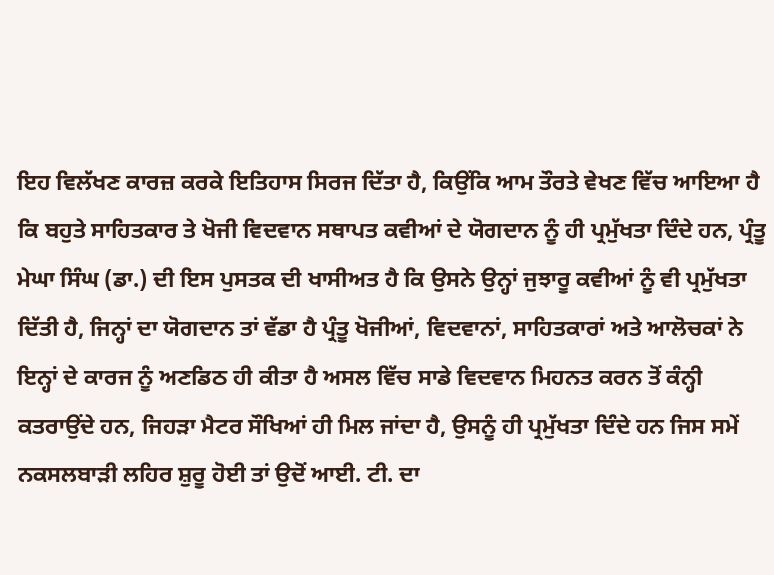ਇਹ ਵਿਲੱਖਣ ਕਾਰਜ਼ ਕਰਕੇ ਇਤਿਹਾਸ ਸਿਰਜ ਦਿੱਤਾ ਹੈ, ਕਿਉਂਕਿ ਆਮ ਤੌਰਤੇ ਵੇਖਣ ਵਿੱਚ ਆਇਆ ਹੈ ਕਿ ਬਹੁਤੇ ਸਾਹਿਤਕਾਰ ਤੇ ਖੋਜੀ ਵਿਦਵਾਨ ਸਥਾਪਤ ਕਵੀਆਂ ਦੇ ਯੋਗਦਾਨ ਨੂੰ ਹੀ ਪ੍ਰਮੁੱਖਤਾ ਦਿੰਦੇ ਹਨ, ਪ੍ਰੰਤੂ ਮੇਘਾ ਸਿੰਘ (ਡਾ.) ਦੀ ਇਸ ਪੁਸਤਕ ਦੀ ਖਾਸੀਅਤ ਹੈ ਕਿ ਉਸਨੇ ਉਨ੍ਹਾਂ ਜੁਝਾਰੂ ਕਵੀਆਂ ਨੂੰ ਵੀ ਪ੍ਰਮੁੱਖਤਾ ਦਿੱਤੀ ਹੈ, ਜਿਨ੍ਹਾਂ ਦਾ ਯੋਗਦਾਨ ਤਾਂ ਵੱਡਾ ਹੈ ਪ੍ਰੰਤੂ ਖੋਜੀਆਂ, ਵਿਦਵਾਨਾਂ, ਸਾਹਿਤਕਾਰਾਂ ਅਤੇ ਆਲੋਚਕਾਂ ਨੇ ਇਨ੍ਹਾਂ ਦੇ ਕਾਰਜ ਨੂੰ ਅਣਡਿਠ ਹੀ ਕੀਤਾ ਹੈ ਅਸਲ ਵਿੱਚ ਸਾਡੇ ਵਿਦਵਾਨ ਮਿਹਨਤ ਕਰਨ ਤੋਂ ਕੰਨ੍ਹੀ ਕਤਰਾਉਂਦੇ ਹਨ, ਜਿਹੜਾ ਮੈਟਰ ਸੌਖਿਆਂ ਹੀ ਮਿਲ ਜਾਂਦਾ ਹੈ, ਉਸਨੂੰ ਹੀ ਪ੍ਰਮੁੱਖਤਾ ਦਿੰਦੇ ਹਨ ਜਿਸ ਸਮੇਂ ਨਕਸਲਬਾੜੀ ਲਹਿਰ ਸ਼ੁਰੂ ਹੋਈ ਤਾਂ ਉਦੋਂ ਆਈ. ਟੀ. ਦਾ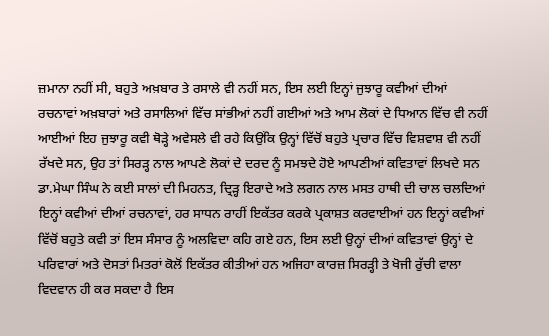ਜ਼ਮਾਨਾ ਨਹੀਂ ਸੀ, ਬਹੁਤੇ ਅਖ਼ਬਾਰ ਤੇ ਰਸਾਲੇ ਵੀ ਨਹੀਂ ਸਨ, ਇਸ ਲਈ ਇਨ੍ਹਾਂ ਜੁਝਾਰੂ ਕਵੀਆਂ ਦੀਆਂ ਰਚਨਾਵਾਂ ਅਖ਼ਬਾਰਾਂ ਅਤੇ ਰਸਾਲਿਆਂ ਵਿੱਚ ਸਾਂਭੀਆਂ ਨਹੀਂ ਗਈਆਂ ਅਤੇ ਆਮ ਲੋਕਾਂ ਦੇ ਧਿਆਨ ਵਿੱਚ ਵੀ ਨਹੀਂ ਆਈਆਂ ਇਹ ਜੁਝਾਰੂ ਕਵੀ ਥੋੜ੍ਹੇ ਅਵੇਸਲੇ ਵੀ ਰਹੇ ਕਿਉਂਕਿ ਉਨ੍ਹਾਂ ਵਿੱਚੋਂ ਬਹੁਤੇ ਪ੍ਰਚਾਰ ਵਿੱਚ ਵਿਸ਼ਵਾਸ਼ ਵੀ ਨਹੀਂ ਰੱਖਦੇ ਸਨ, ਉਹ ਤਾਂ ਸਿਰੜ੍ਹ ਨਾਲ ਆਪਣੇ ਲੋਕਾਂ ਦੇ ਦਰਦ ਨੂੰ ਸਮਝਦੇ ਹੋਏ ਆਪਣੀਆਂ ਕਵਿਤਾਵਾਂ ਲਿਖਦੇ ਸਨ ਡਾ.ਮੇਘਾ ਸਿੰਘ ਨੇ ਕਈ ਸਾਲਾਂ ਦੀ ਮਿਹਨਤ, ਦ੍ਰਿੜ੍ਹ ਇਰਾਦੇ ਅਤੇ ਲਗਨ ਨਾਲ ਮਸਤ ਹਾਥੀ ਦੀ ਚਾਲ ਚਲਦਿਆਂ ਇਨ੍ਹਾਂ ਕਵੀਆਂ ਦੀਆਂ ਰਚਨਾਵਾਂ, ਹਰ ਸਾਧਨ ਰਾਹੀਂ ਇਕੱਤਰ ਕਰਕੇ ਪ੍ਰਕਾਸ਼ਤ ਕਰਵਾਈਆਂ ਹਨ ਇਨ੍ਹਾਂ ਕਵੀਆਂ ਵਿੱਚੋਂ ਬਹੁਤੇ ਕਵੀ ਤਾਂ ਇਸ ਸੰਸਾਰ ਨੂੰ ਅਲਵਿਦਾ ਕਹਿ ਗਏ ਹਨ, ਇਸ ਲਈ ਉਨ੍ਹਾਂ ਦੀਆਂ ਕਵਿਤਾਵਾਂ ਉਨ੍ਹਾਂ ਦੇ ਪਰਿਵਾਰਾਂ ਅਤੇ ਦੋਸਤਾਂ ਮਿਤਰਾਂ ਕੋਲੋਂ ਇਕੱਤਰ ਕੀਤੀਆਂ ਹਨ ਅਜਿਹਾ ਕਾਰਜ਼ ਸਿਰੜ੍ਹੀ ਤੇ ਖੋਜੀ ਰੁੱਚੀ ਵਾਲਾ ਵਿਦਵਾਨ ਹੀ ਕਰ ਸਕਦਾ ਹੈ ਇਸ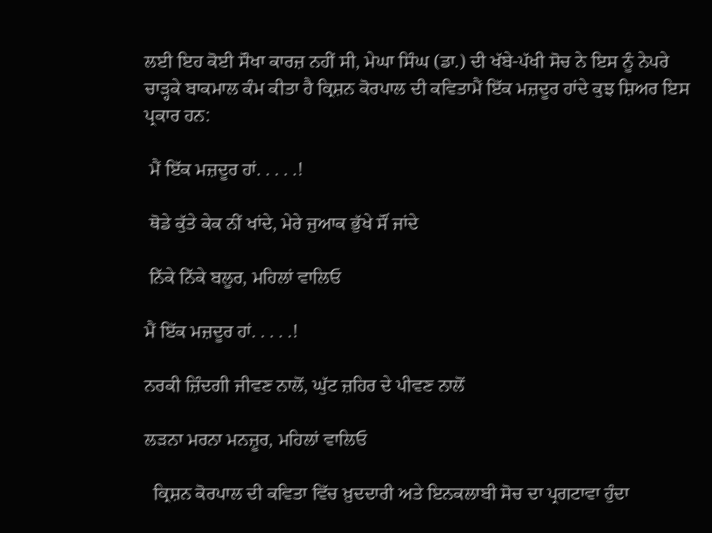ਲਈ ਇਹ ਕੋਈ ਸੌਖਾ ਕਾਰਜ਼ ਨਹੀਂ ਸੀ, ਮੇਘਾ ਸਿੰਘ (ਡਾ.) ਦੀ ਖੱਬੇ-ਪੱਖੀ ਸੋਚ ਨੇ ਇਸ ਨੂੰ ਨੇਪਰੇ ਚਾੜ੍ਹਕੇ ਬਾਕਮਾਲ ਕੰਮ ਕੀਤਾ ਹੈ ਕ੍ਰਿਸ਼ਨ ਕੋਰਪਾਲ ਦੀ ਕਵਿਤਾਮੈਂ ਇੱਕ ਮਜ਼ਦੂਰ ਹਾਂਦੇ ਕੁਝ ਸ਼ਿਅਰ ਇਸ ਪ੍ਰਕਾਰ ਹਨ:

 ਮੈਂ ਇੱਕ ਮਜ਼ਦੂਰ ਹਾਂ. . . . .!

 ਥੋਡੇ ਕੁੱਤੇ ਕੇਕ ਨੀਂ ਖਾਂਦੇ, ਮੇਰੇ ਜੁਆਕ ਭੁੱਖੇ ਸੌਂ ਜਾਂਦੇ

 ਨਿੱਕੇ ਨਿੱਕੇ ਬਲੂਰ, ਮਹਿਲਾਂ ਵਾਲਿਓ

ਮੈਂ ਇੱਕ ਮਜ਼ਦੂਰ ਹਾਂ. . . . .!

ਨਰਕੀ ਜ਼ਿੰਦਗੀ ਜੀਵਣ ਨਾਲੋਂ, ਘੁੱਟ ਜ਼ਹਿਰ ਦੇ ਪੀਵਣ ਨਾਲੋਂ

ਲੜਨਾ ਮਰਨਾ ਮਨਜ਼ੂਰ, ਮਹਿਲਾਂ ਵਾਲਿਓ

  ਕ੍ਰਿਸ਼ਨ ਕੋਰਪਾਲ ਦੀ ਕਵਿਤਾ ਵਿੱਚ ਖ਼ੁਦਦਾਰੀ ਅਤੇ ਇਨਕਲਾਬੀ ਸੋਚ ਦਾ ਪ੍ਰਗਟਾਵਾ ਹੁੰਦਾ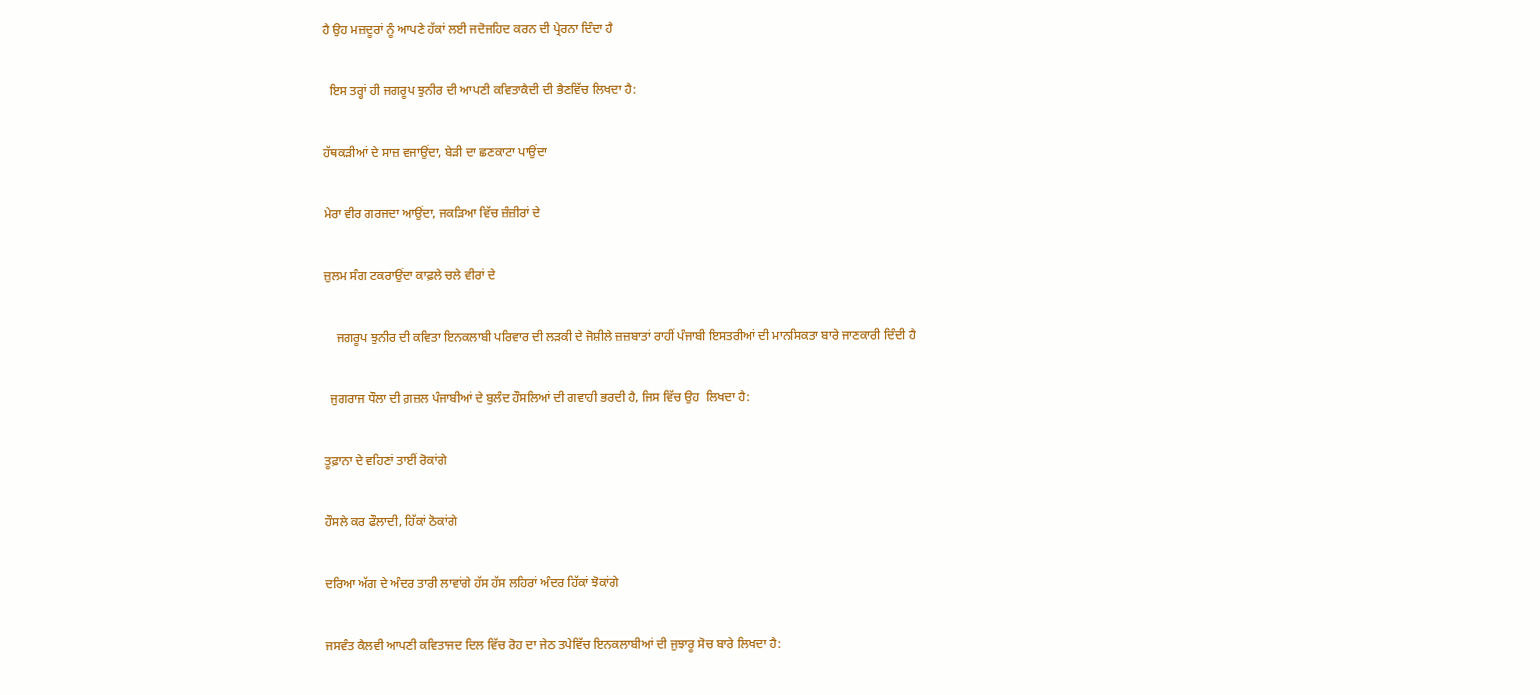ਹੈ ਉਹ ਮਜ਼ਦੂਰਾਂ ਨੂੰ ਆਪਣੇ ਹੱਕਾਂ ਲਈ ਜਦੋਜਹਿਦ ਕਰਨ ਦੀ ਪ੍ਰੇਰਨਾ ਦਿੰਦਾ ਹੈ

  ਇਸ ਤਰ੍ਹਾਂ ਹੀ ਜਗਰੂਪ ਝੁਨੀਰ ਦੀ ਆਪਣੀ ਕਵਿਤਾਕੈਦੀ ਦੀ ਭੈਣਵਿੱਚ ਲਿਖਦਾ ਹੈ:

ਹੱਥਕੜੀਆਂ ਦੇ ਸਾਜ਼ ਵਜਾਉਂਦਾ, ਬੇੜੀ ਦਾ ਛਣਕਾਟਾ ਪਾਉਂਦਾ

ਮੇਰਾ ਵੀਰ ਗਰਜਦਾ ਆਉਂਦਾ, ਜਕੜਿਆ ਵਿੱਚ ਜ਼ੰਜ਼ੀਰਾਂ ਦੇ

ਜ਼ੁਲਮ ਸੰਗ ਟਕਰਾਉਂਦਾ ਕਾਫ਼ਲੇ ਚਲੇ ਵੀਰਾਂ ਦੇ

    ਜਗਰੂਪ ਝੁਨੀਰ ਦੀ ਕਵਿਤਾ ਇਨਕਲਾਬੀ ਪਰਿਵਾਰ ਦੀ ਲੜਕੀ ਦੇ ਜੋਸ਼ੀਲੇ ਜ਼ਜ਼ਬਾਤਾਂ ਰਾਹੀਂ ਪੰਜਾਬੀ ਇਸਤਰੀਆਂ ਦੀ ਮਾਨਸਿਕਤਾ ਬਾਰੇ ਜਾਣਕਾਰੀ ਦਿੰਦੀ ਹੈ

  ਜੁਗਰਾਜ ਧੌਲਾ ਦੀ ਗ਼ਜ਼ਲ ਪੰਜਾਬੀਆਂ ਦੇ ਬੁਲੰਦ ਹੌਸਲਿਆਂ ਦੀ ਗਵਾਹੀ ਭਰਦੀ ਹੈ, ਜਿਸ ਵਿੱਚ ਉਹ  ਲਿਖਦਾ ਹੈ:

ਤੂਫ਼ਾਨਾ ਦੇ ਵਹਿਣਾਂ ਤਾਈਂ ਰੋਕਾਂਗੇ

ਹੌਸਲੇ ਕਰ ਫੌਲਾਦੀ, ਹਿੱਕਾਂ ਠੋਕਾਂਗੇ

ਦਰਿਆ ਅੱਗ ਦੇ ਅੰਦਰ ਤਾਰੀ ਲਾਵਾਂਗੇ ਹੱਸ ਹੱਸ ਲਹਿਰਾਂ ਅੰਦਰ ਹਿੱਕਾਂ ਝੋਕਾਂਗੇ

ਜਸਵੰਤ ਕੈਲਵੀ ਆਪਣੀ ਕਵਿਤਾਜਦ ਦਿਲ ਵਿੱਚ ਰੋਹ ਦਾ ਜੇਠ ਤਪੇਵਿੱਚ ਇਨਕਲਾਬੀਆਂ ਦੀ ਜੁਝਾਰੂ ਸੋਚ ਬਾਰੇ ਲਿਖਦਾ ਹੈ: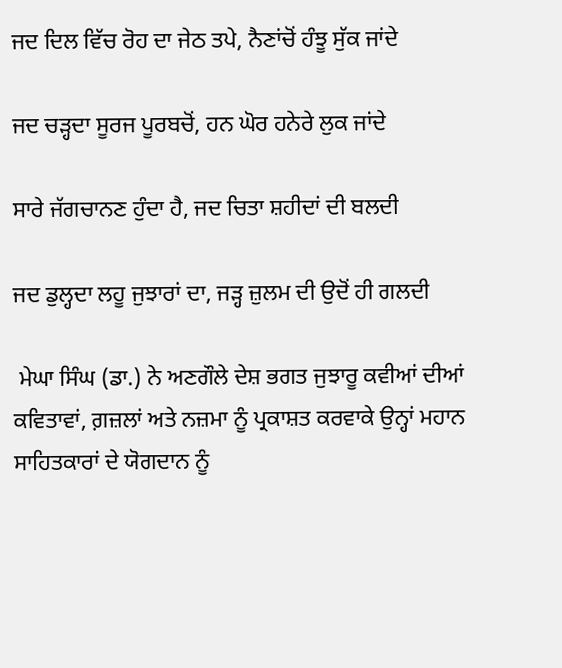ਜਦ ਦਿਲ ਵਿੱਚ ਰੋਹ ਦਾ ਜੇਠ ਤਪੇ, ਨੈਣਾਂਚੋਂ ਹੰਝੂ ਸੁੱਕ ਜਾਂਦੇ

ਜਦ ਚੜ੍ਹਦਾ ਸੂਰਜ ਪੂਰਬਚੋਂ, ਹਨ ਘੋਰ ਹਨੇਰੇ ਲੁਕ ਜਾਂਦੇ

ਸਾਰੇ ਜੱਗਚਾਨਣ ਹੁੰਦਾ ਹੈ, ਜਦ ਚਿਤਾ ਸ਼ਹੀਦਾਂ ਦੀ ਬਲਦੀ

ਜਦ ਡੁਲ੍ਹਦਾ ਲਹੂ ਜੁਝਾਰਾਂ ਦਾ, ਜੜ੍ਹ ਜ਼ੁਲਮ ਦੀ ਉਦੋਂ ਹੀ ਗਲਦੀ

 ਮੇਘਾ ਸਿੰਘ (ਡਾ.) ਨੇ ਅਣਗੌਲੇ ਦੇਸ਼ ਭਗਤ ਜੁਝਾਰੂ ਕਵੀਆਂ ਦੀਆਂ ਕਵਿਤਾਵਾਂ, ਗ਼ਜ਼ਲਾਂ ਅਤੇ ਨਜ਼ਮਾ ਨੂੰ ਪ੍ਰਕਾਸ਼ਤ ਕਰਵਾਕੇ ਉਨ੍ਹਾਂ ਮਹਾਨ ਸਾਹਿਤਕਾਰਾਂ ਦੇ ਯੋਗਦਾਨ ਨੂੰ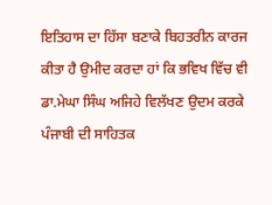ਇਤਿਹਾਸ ਦਾ ਹਿੱਸਾ ਬਣਾਕੇ ਬਿਹਤਰੀਨ ਕਾਰਜ ਕੀਤਾ ਹੈ ਉਮੀਦ ਕਰਦਾ ਹਾਂ ਕਿ ਭਵਿਖ ਵਿੱਚ ਵੀ ਡਾ.ਮੇਘਾ ਸਿੰਘ ਅਜਿਹੇ ਵਿਲੱਖਣ ਉਦਮ ਕਰਕੇ ਪੰਜਾਬੀ ਦੀ ਸਾਹਿਤਕ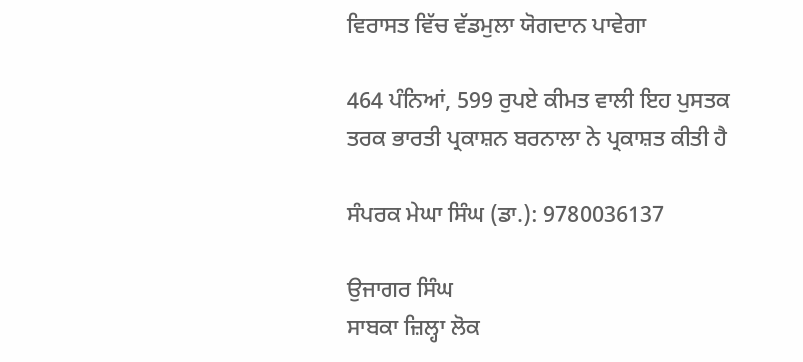ਵਿਰਾਸਤ ਵਿੱਚ ਵੱਡਮੁਲਾ ਯੋਗਦਾਨ ਪਾਵੇਗਾ

464 ਪੰਨਿਆਂ, 599 ਰੁਪਏ ਕੀਮਤ ਵਾਲੀ ਇਹ ਪੁਸਤਕ ਤਰਕ ਭਾਰਤੀ ਪ੍ਰਕਾਸ਼ਨ ਬਰਨਾਲਾ ਨੇ ਪ੍ਰਕਾਸ਼ਤ ਕੀਤੀ ਹੈ

ਸੰਪਰਕ ਮੇਘਾ ਸਿੰਘ (ਡਾ.): 9780036137

ਉਜਾਗਰ ਸਿੰਘ
ਸਾਬਕਾ ਜ਼ਿਲ੍ਹਾ ਲੋਕ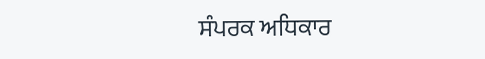ਸੰਪਰਕ ਅਧਿਕਾਰ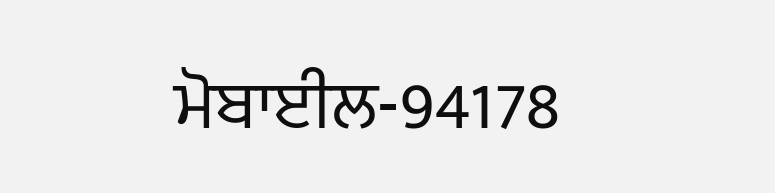ਮੋਬਾਈਲ-94178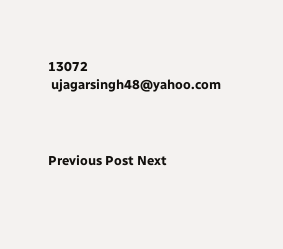13072
 ujagarsingh48@yahoo.com



Previous Post Next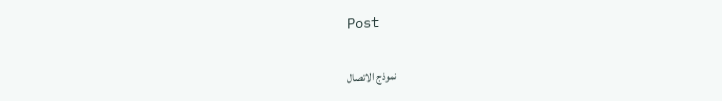Post

نموذج الاتصال